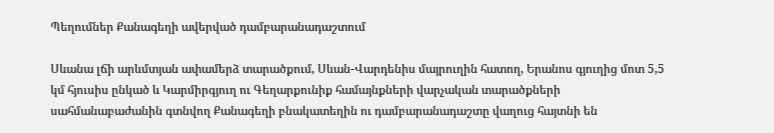Պեղումներ Քանագեղի ավերված դամբարանադաշտում

Սևանա լճի արևմտյան ափամերձ տարածքում, Սևան-Վարդենիս մայրուղին հատող, Երանոս գյուղից մոտ 5,5 կմ հյուսիս ընկած և Կարմիրգյուղ ու Գեղարքունիք համայնքների վարչական տարածքների սահմանաբաժանին գտնվող Քանագեղի բնակատեղին ու դամբարանադաշտը վաղուց հայտնի են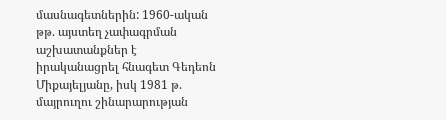մասնագետներին: 1960-ական թթ. այստեղ չափագրման աշխատանքներ է իրականացրել հնագետ Գեդեոն Միքայելյանը, իսկ 1981 թ. մայրուղու շինարարության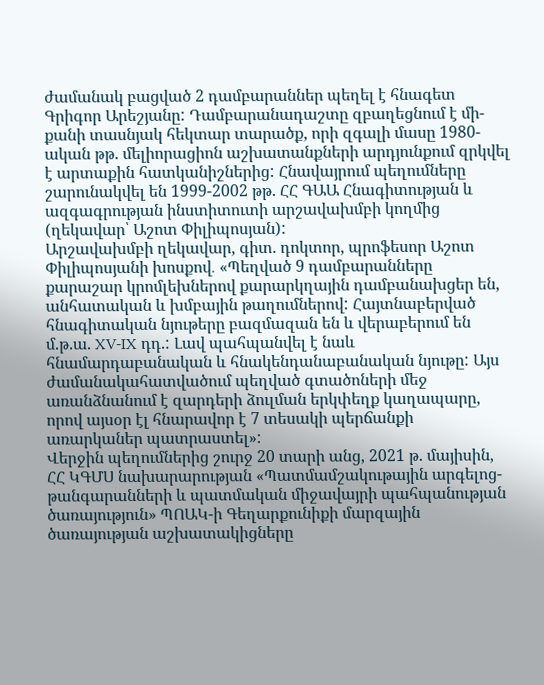ժամանակ բացված 2 դամբարաններ պեղել է հնագետ Գրիգոր Արեշյանը: Դամբարանադաշտը զբաղեցնում է մի-քանի տասնյակ հեկտար տարածք, որի զգալի մասը 1980-ական թթ. մելիորացիոն աշխատանքների արդյունքում զրկվել է արտաքին հատկանիշներից: Հնավայրում պեղումները շարունակվել են 1999-2002 թթ. ՀՀ ԳԱԱ Հնագիտության և ազգագրության ինստիտուտի արշավախմբի կողմից (ղեկավար՝ Աշոտ Փիլիպոսյան):
Արշավախմբի ղեկավար, գիտ. դոկտոր, պրոֆեսոր Աշոտ Փիլիպոսյանի խոսքով․ «Պեղված 9 դամբարանները քարաշար կրոմլեխներով քարարկղային դամբանախցեր են, անհատական և խմբային թաղումներով: Հայտնաբերված հնագիտական նյութերը բազմազան են և վերաբերում են մ.թ.ա. XV-IX դդ.: Լավ պահպանվել է նաև հնամարդաբանական և հնակենդանաբանական նյութը: Այս ժամանակահատվածում պեղված գտածոների մեջ առանձնանում է զարդերի ձուլման երկփեղք կաղապարը, որով այսօր էլ հնարավոր է 7 տեսակի պերճանքի առարկաներ պատրաստել»:
Վերջին պեղումներից շուրջ 20 տարի անց, 2021 թ. մայիսին, ՀՀ ԿԳՄՍ նախարարության «Պատմամշակութային արգելոց-թանգարանների և պատմական միջավայրի պահպանության ծառայություն» ՊՈԱԿ-ի Գեղարքունիքի մարզային ծառայության աշխատակիցները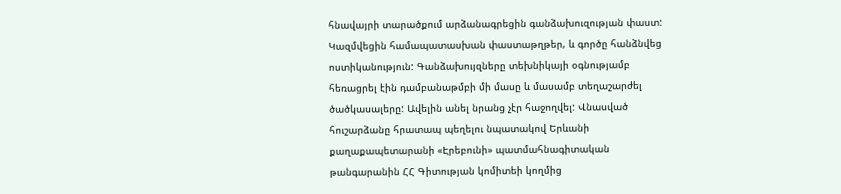հնավայրի տարածքում արձանագրեցին գանձախուզության փաստ: Կազմվեցին համապատասխան փաստաթղթեր, և գործը հանձնվեց ոստիկանություն: Գանձախույզները տեխնիկայի օգնությամբ հեռացրել էին դամբանաթմբի մի մասը և մասամբ տեղաշարժել ծածկասալերը: Ավելին անել նրանց չէր հաջողվել: Վնասված հուշարձանը հրատապ պեղելու նպատակով Երևանի քաղաքապետարանի «Էրեբունի» պատմահնագիտական թանգարանին ՀՀ Գիտության կոմիտեի կողմից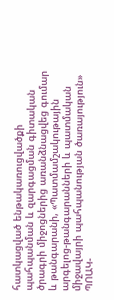հատկացված ենթակառուցվածքի պահպանման և զարգացման գիտական ծրագրի միջոցներից առանձնացվեց գումար և թանգարանի, «Պատմամշակութային արգելոց-թանգարանների և պատմական միջավայրի պահպանության ծառայություն» ՊՈԱԿ-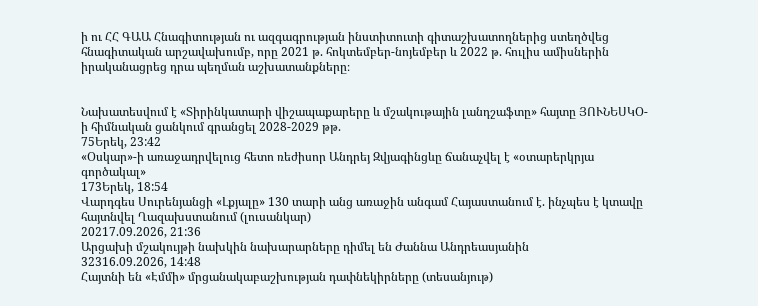ի ու ՀՀ ԳԱԱ Հնագիտության ու ազգագրության ինստիտուտի գիտաշխատողներից ստեղծվեց հնագիտական արշավախումբ, որը 2021 թ. հոկտեմբեր-նոյեմբեր և 2022 թ. հուլիս ամիսներին իրականացրեց դրա պեղման աշխատանքները։


Նախատեսվում է «Տիրինկատարի վիշապաքարերը և մշակութային լանդշաֆտը» հայտը ՅՈՒՆԵՍԿՕ-ի հիմնական ցանկում գրանցել 2028-2029 թթ.
75Երեկ, 23:42
«Օսկար»-ի առաջադրվելուց հետո ռեժիսոր Անդրեյ Զվյագինցևը ճանաչվել է «օտարերկրյա գործակալ»
173Երեկ, 18:54
Վարդգես Սուրենյանցի «Լքյալը» 130 տարի անց առաջին անգամ Հայաստանում է. ինչպես է կտավը հայտնվել Ղազախստանում (լուսանկար)
20217.09.2026, 21:36
Արցախի մշակույթի նախկին նախարարները դիմել են Ժաննա Անդրեասյանին
32316.09.2026, 14:48
Հայտնի են «Էմմի» մրցանակաբաշխության դափնեկիրները (տեսանյութ)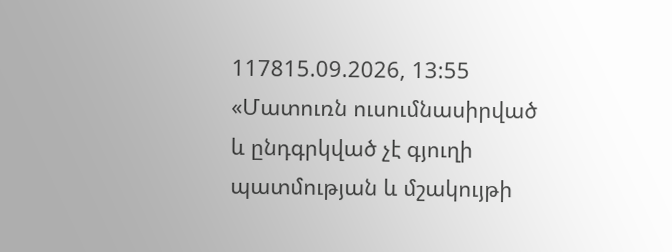117815.09.2026, 13:55
«Մատուռն ուսումնասիրված և ընդգրկված չէ գյուղի պատմության և մշակույթի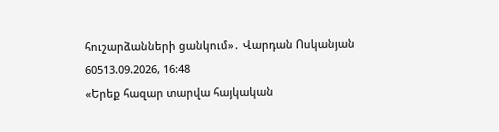հուշարձանների ցանկում»․ Վարդան Ոսկանյան
60513.09.2026, 16:48
«Երեք հազար տարվա հայկական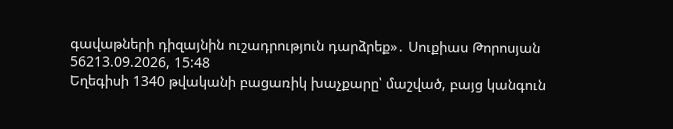գավաթների դիզայնին ուշադրություն դարձրեք»․ Սուքիաս Թորոսյան
56213.09.2026, 15:48
Եղեգիսի 1340 թվականի բացառիկ խաչքարը՝ մաշված, բայց կանգուն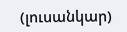(լուսանկար)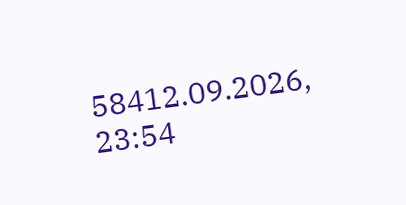58412.09.2026, 23:54